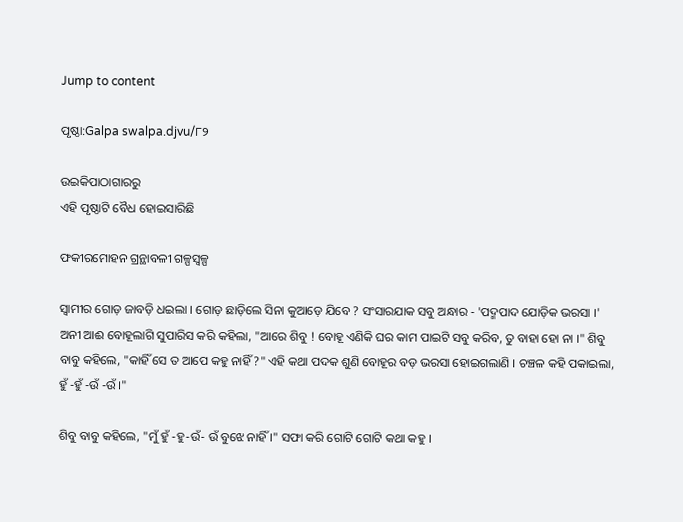Jump to content

ପୃଷ୍ଠା:Galpa swalpa.djvu/୮୨

ଉଇକିପାଠାଗାର‌ରୁ
ଏହି ପୃଷ୍ଠାଟି ବୈଧ ହୋଇସାରିଛି

ଫକୀରମୋହ‌ନ ଗ୍ରନ୍ଥାବଳୀ ଗଳ୍ପସ୍ୱଳ୍ପ

ସ୍ୱାମୀର ଗୋଡ଼ ଜାବଡ଼ି ଧଇଲା । ଗୋଡ଼ ଛାଡ଼ିଲେ ସିନା କୁଆଡ଼େ ଯିବେ ? ସଂସାରଯାକ ସବୁ ଅନ୍ଧାର - 'ପଦ୍ମପାଦ ଯୋଡ଼ିକ ଭରସା ।' ଅନୀ ଆଈ ବୋହୂଲାଗି ସୁପାରିସ କରି କହିଲା, "ଆରେ ଶିବୁ ! ବୋହୂ ଏଣିକି ଘର କାମ ପାଇଟି ସବୁ କରିବ, ତୁ ବାହା ହୋ ନା ।" ଶିବୁ ବାବୁ କହିଲେ, "କାହିଁ ସେ ତ ଆପେ କହୁ ନାହିଁ ?" ଏହି କଥା ପଦକ ଶୁଣି ବୋହୂର ବଡ଼ ଭରସା ହୋଇଗଲାଣି । ଚଞ୍ଚଳ କ‌ହି ପକାଇଲା, ହୁଁ -ହୁଁ -ଉଁ -ଉଁ ।"

ଶିବୁ ବାବୁ କହିଲେ, "ମୁଁ ହୁଁ -ହୁ-ଉଁ- ଉଁ ବୁଝେ ନାହିଁ ।" ସଫା କରି ଗୋଟି ଗୋଟି କଥା କହୁ ।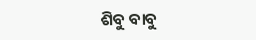ଶିବୁ ବାବୁ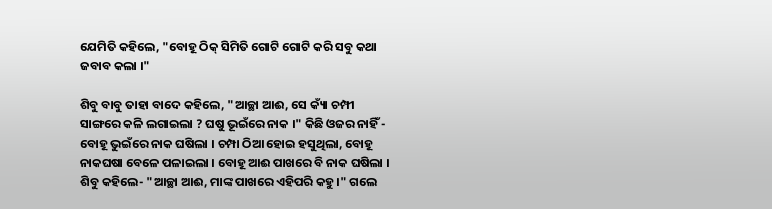ଯେମିତି କହିଲେ, "ବୋହୂ ଠିକ୍ ସିମିତି ଗୋଟି ଗୋଟି କରି ସବୁ କଥା ଜବାବ କଲା ।"

ଶିବୁ ବାବୁ ତାହା ବାଦେ କହିଲେ, "ଆଚ୍ଛା ଆଈ, ସେ କ୍ୟାଁ ଚମ୍ପୀ ସାଙ୍ଗରେ କଳି ଲଗାଇଲା ? ଘଷୁ ଭୂଇଁରେ ନାକ ।" କିଛି ଓଜର ନାହିଁ - ବୋହୂ ଭୁଇଁରେ ନାକ ଘଷିଲା । ଚମ୍ପା ଠିଆ ହୋଇ ହସୁଥିଲା, ବୋହୂ ନାକଘଷା ବେଳେ ପଳାଇଲା । ବୋହୂ ଆଈ ପାଖରେ ବି ନାକ ଘଷିଲା । ଶିବୁ କହିଲେ- "ଆଚ୍ଛା ଆଈ, ମାଙ୍କ ପାଖରେ ଏହିପରି କହୁ ।" ଗଲେ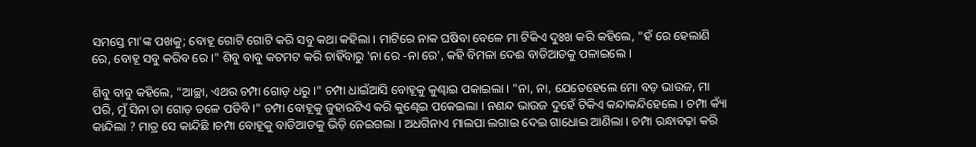ସମସ୍ତେ ମା'ଙ୍କ ପଖକୁ; ବୋହୂ ଗୋଟି ଗୋଟି କରି ସବୁ କଥା କହିଲା । ମାଟିରେ ନାକ ଘଷିବା ବେଳେ ମା ଟିକିଏ ଦୁଃଖ କରି କହିଲେ, "ହଁ ରେ ହେଲାଣି ରେ, ବୋହୂ ସବୁ କରିବ ରେ ।" ଶିବୁ ବାବୁ କଟମଟ କରି ଚାହିଁବାରୁ 'ନା ରେ -ନା ରେ', କହି ବିମଳା ଦେଈ ବାଡିଆଡକୁ ପଳାଇଲେ ।

ଶିବୁ ବାବୁ କହିଲେ, "ଆଚ୍ଛା, ଏଥର ଚମ୍ପା ଗୋଡ଼ ଧରୁ ।" ଚମ୍ପା ଧାଇଁଆସି ବୋହୂକୁ କୁଣ୍ଢାଇ ପକାଇଲା । "ନା, ନା, ଯେତେହେଲେ ମୋ ବଡ଼ ଭାଉଜ, ମା ପରି, ମୁଁ ସିନା ତା ଗୋଡ଼ ତଳେ ପଡିବି ।" ଚମ୍ପା ବୋହୂକୁ ଜୁହାରଟିଏ କରି କୁଣ୍ଢେଇ ପକେଇଲା । ନଣନ୍ଦ ଭାଉଜ ଦୁହେଁ ଟିକିଏ କନ୍ଦାକନ୍ଦିହେଲେ । ଚମ୍ପା କ୍ୟାଁ କାନ୍ଦିଲା ? ମାତ୍ର ସେ କାନ୍ଦିଛି ।ଚମ୍ପା ବୋହୂକୁ ବାଡିଆଡକୁ ଭିଡ଼ି ନେଇଗଲା । ଅଧଗିନାଏ ମାଲପା ଲଗାଇ ଦେଇ ଗାଧୋଇ ଆଣିଲା । ଚମ୍ପା ରନ୍ଧାବଢ଼ା କରି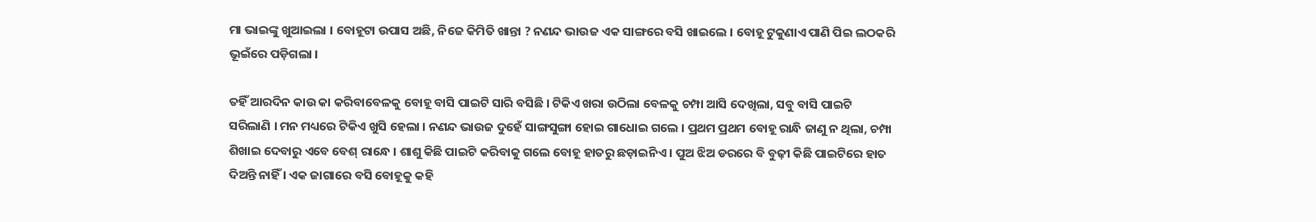ମା ଭାଇଙ୍କୁ ଖୁଆଇଲା । ବୋହୂଟା ଉପାସ ଅଛି, ନିଜେ କିମିତି ଖାନ୍ତା ? ନଣନ୍ଦ ଭାଉଜ ଏକ ସାଙ୍ଗରେ ବସି ଖାଇଲେ । ବୋହୂ ଟୁକୁଣାଏ ପାଣି ପିଇ ଲଠକରି ଭୂଇଁରେ ପଡ଼ିଗଲା ।

ତହିଁ ଆରଦିନ କାଉ କା କରିବାବେଳକୁ ବୋହୂ ବାସି ପାଇଟି ସାରି ବସିଛି । ଟିକିଏ ଖରା ଉଠିଲା ବେଳକୁ ଚମ୍ପା ଆସି ଦେଖିଲା, ସବୁ ବାସି ପାଇଟି ସରିଲାଣି । ମନ ମଧ୍ୟରେ ଟିକିଏ ଖୁସି ହେଲା । ନଣନ୍ଦ ଭାଉଜ ଦୁହେଁ ସାଙ୍ଗସୁଙ୍ଗା ହୋଇ ଗାଧୋଇ ଗଲେ । ପ୍ରଥମ ପ୍ରଥମ ବୋହୂ ରାନ୍ଧି ଜାଣୁ ନ ଥିଲା, ଚମ୍ପା ଶିଖାଇ ଦେବାରୁ ଏବେ ବେଶ୍ ରାନ୍ଧେ । ଶାଶୁ କିଛି ପାଇଟି କରିବାକୁ ଗଲେ ବୋହୂ ହାତରୁ ଛଡ଼ାଇନିଏ । ପୁଅ ଝିଅ ଡରରେ ବି ବୁଢ଼ୀ କିଛି ପାଇଟିରେ ହାତ ଦିଅନ୍ତି ନାହିଁ । ଏକ ଜାଗାରେ ବସି ବୋହୂକୁ କହି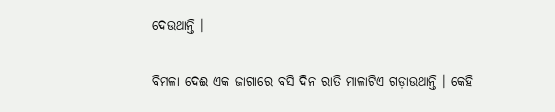ଦେଉଥାନ୍ତି ।

ବିମଳା ଦେଈ ଏକ ଜାଗାରେ ବସି ଦିନ ରାତି ମାଳାଟିଏ ଗଡ଼ାଉଥାନ୍ତି । କେହି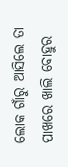ଲୋକ ଗାଁରୁ ଆସିଲେ ତା ପାଖରେ ଖାଲି ବୋହୁର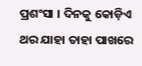ପ୍ରଶଂସା । ଦିନକୁ କୋଡ଼ିଏ ଥର ଯାହା ତାହା ପାଖରେ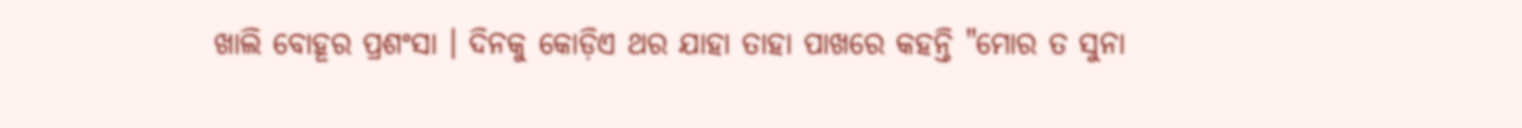ଖାଲି ବୋହୂର ପ୍ରଶଂସା । ଦିନକୁ କୋଡ଼ିଏ ଥର ଯାହା ତାହା ପାଖରେ କହନ୍ତି "ମୋର ତ ସୁନା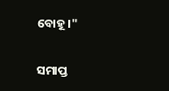ବୋହୂ ।"

ସମାପ୍ତ